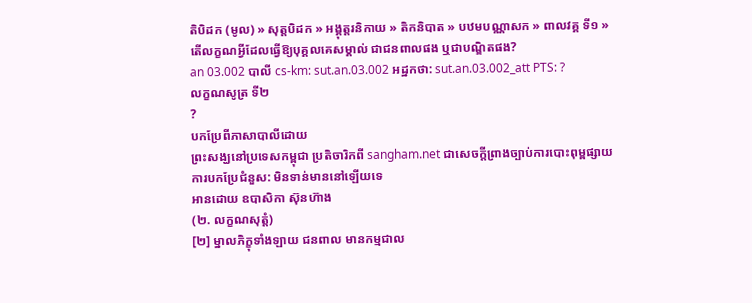តិបិដក (មូល) » សុត្តបិដក » អង្គុត្តរនិកាយ » តិកនិបាត » បឋមបណ្ណាសក » ពាលវគ្គ ទី១ »
តើលក្ខណអ្វីដែលធ្វើឱ្យបុគ្គលគេសម្គាល់ ជាជនពាលផង ឬជាបណ្ឌិតផង?
an 03.002 បាលី cs-km: sut.an.03.002 អដ្ឋកថា: sut.an.03.002_att PTS: ?
លក្ខណសូត្រ ទី២
?
បកប្រែពីភាសាបាលីដោយ
ព្រះសង្ឃនៅប្រទេសកម្ពុជា ប្រតិចារិកពី sangham.net ជាសេចក្តីព្រាងច្បាប់ការបោះពុម្ពផ្សាយ
ការបកប្រែជំនួស: មិនទាន់មាននៅឡើយទេ
អានដោយ ឧបាសិកា ស៊ុនហ៊ាង
(២. លក្ខណសុត្តំ)
[២] ម្នាលភិក្ខុទាំងឡាយ ជនពាល មានកម្មជាល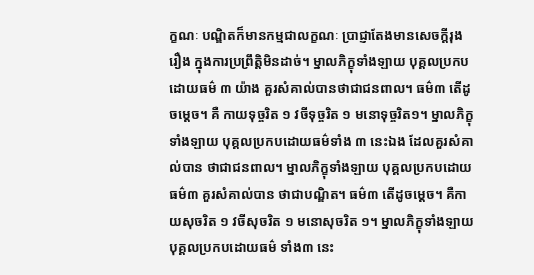ក្ខណៈ បណ្ឌិតក៏មានកម្មជាលក្ខណៈ ប្រាជ្ញាតែងមានសេចក្ដីរុងរឿង ក្នុងការប្រព្រឹត្តិមិនដាច់។ ម្នាលភិក្ខុទាំងឡាយ បុគ្គលប្រកបដោយធម៌ ៣ យ៉ាង គួរសំគាល់បានថាជាជនពាល។ ធម៌៣ តើដូចម្ដេច។ គឺ កាយទុច្ចរិត ១ វចីទុច្ចរិត ១ មនោទុច្ចរិត១។ ម្នាលភិក្ខុទាំងឡាយ បុគ្គលប្រកបដោយធម៌ទាំង ៣ នេះឯង ដែលគួរសំគាល់បាន ថាជាជនពាល។ ម្នាលភិក្ខុទាំងឡាយ បុគ្គលប្រកបដោយធម៌៣ គួរសំគាល់បាន ថាជាបណ្ឌិត។ ធម៌៣ តើដូចម្ដេច។ គឺកាយសុចរិត ១ វចីសុចរិត ១ មនោសុចរិត ១។ ម្នាលភិក្ខុទាំងឡាយ បុគ្គលប្រកបដោយធម៌ ទាំង៣ នេះ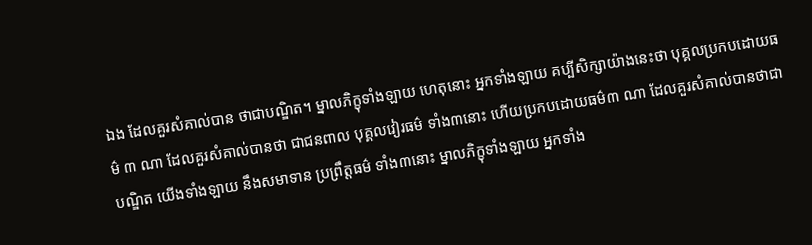ឯង ដែលគួរសំគាល់បាន ថាជាបណ្ឌិត។ ម្នាលភិក្ខុទាំងឡាយ ហេតុនោះ អ្នកទាំងឡាយ គប្បីសិក្សាយ៉ាងនេះថា បុគ្គលប្រកបដោយធម៌ ៣ ណា ដែលគួរសំគាល់បានថា ជាជនពាល បុគ្គលវៀរធម៌ ទាំង៣នោះ ហើយប្រកបដោយធម៌៣ ណា ដែលគួរសំគាល់បានថាជាបណ្ឌិត យើងទាំងឡាយ នឹងសមាទាន ប្រព្រឹត្តធម៌ ទាំង៣នោះ ម្នាលភិក្ខុទាំងឡាយ អ្នកទាំង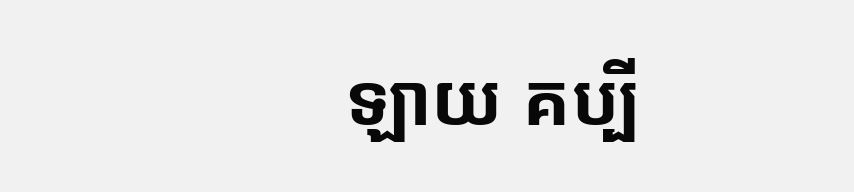ឡាយ គប្បី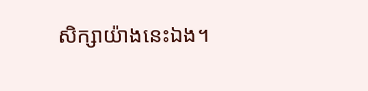សិក្សាយ៉ាងនេះឯង។